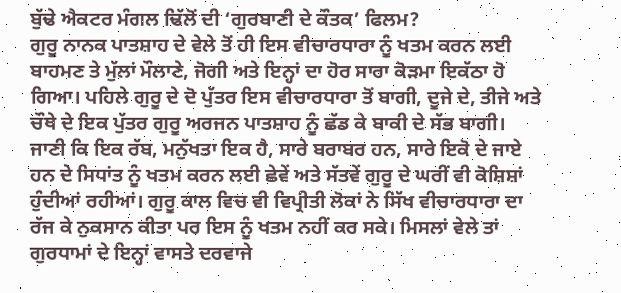ਬੁੱਢੇ ਐਕਟਰ ਮੰਗਲ ਢਿੱਲੋਂ ਦੀ ‘ਗੁਰਬਾਣੀ ਦੇ ਕੌਤਕ’ ਫਿਲਮ?
ਗੁਰੂ ਨਾਨਕ ਪਾਤਸ਼ਾਹ ਦੇ ਵੇਲੇ ਤੋਂ ਹੀ ਇਸ ਵੀਚਾਰਧਾਰਾ ਨੂੰ ਖਤਮ ਕਰਨ ਲਈ ਬਾਹਮਣ ਤੇ ਮੁੱਲਾਂ ਮੌਲਾਣੇ, ਜੋਗੀ ਅਤੇ ਇਨ੍ਹਾਂ ਦਾ ਹੋਰ ਸਾਰਾ ਕੋੜਮਾ ਇਕੱਠਾ ਹੋ ਗਿਆ। ਪਹਿਲੇ ਗੁਰੂ ਦੇ ਦੋ ਪੁੱਤਰ ਇਸ ਵੀਚਾਰਧਾਰਾ ਤੋਂ ਬਾਗੀ, ਦੂਜੇ ਦੇ, ਤੀਜੇ ਅਤੇ ਚੌਥੇ ਦੇ ਇਕ ਪੁੱਤਰ ਗੁਰੂ ਅਰਜਨ ਪਾਤਸ਼ਾਹ ਨੂੰ ਛੱਡ ਕੇ ਬਾਕੀ ਦੇ ਸੱਭ ਬਾਗੀ। ਜਾਣੀ ਕਿ ਇਕ ਰੱਬ, ਮਨੁੱਖਤਾ ਇਕ ਹੈ, ਸਾਰੇ ਬਰਾਬਰ ਹਨ, ਸਾਰੇ ਇਕੋ ਦੇ ਜਾਏ ਹਨ ਦੇ ਸਿਧਾਂਤ ਨੂੰ ਖਤਮ ਕਰਨ ਲਈ ਛੇਵੇਂ ਅਤੇ ਸੱਤਵੇਂ ਗੁਰੂ ਦੇ ਘਰੀਂ ਵੀ ਕੋਸ਼ਿਸ਼ਾਂ ਹੁੰਦੀਆਂ ਰਹੀਆਂ। ਗੁਰੂ ਕਾਲ ਵਿਚ ਵੀ ਵਿਪ੍ਰੀਤੀ ਲੋਕਾਂ ਨੇ ਸਿੱਖ ਵੀਚਾਰਧਾਰਾ ਦਾ ਰੱਜ ਕੇ ਨੁਕਸਾਨ ਕੀਤਾ ਪਰ ਇਸ ਨੂੰ ਖਤਮ ਨਹੀਂ ਕਰ ਸਕੇ। ਮਿਸਲਾਂ ਵੇਲੇ ਤਾਂ ਗੁਰਧਾਮਾਂ ਦੇ ਇਨ੍ਹਾਂ ਵਾਸਤੇ ਦਰਵਾਜੇ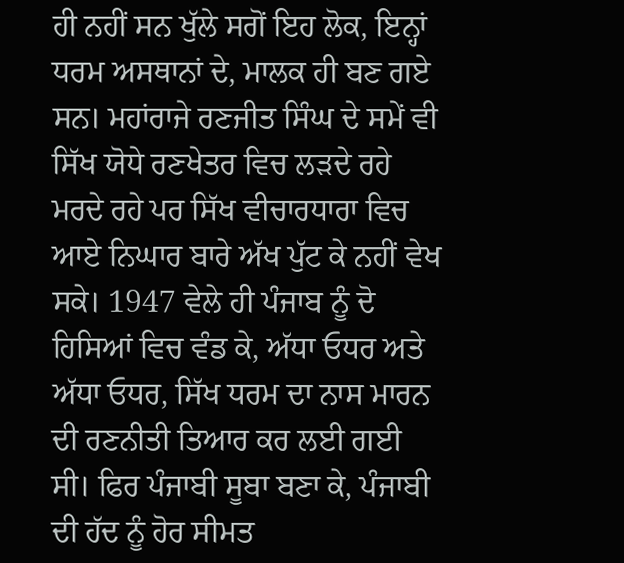ਹੀ ਨਹੀਂ ਸਨ ਖੁੱਲੇ ਸਗੋਂ ਇਹ ਲੋਕ, ਇਨ੍ਹਾਂ ਧਰਮ ਅਸਥਾਨਾਂ ਦੇ, ਮਾਲਕ ਹੀ ਬਣ ਗਏ ਸਨ। ਮਹਾਂਰਾਜੇ ਰਣਜੀਤ ਸਿੰਘ ਦੇ ਸਮੇਂ ਵੀ ਸਿੱਖ ਯੋਧੇ ਰਣਖੇਤਰ ਵਿਚ ਲੜਦੇ ਰਹੇ ਮਰਦੇ ਰਹੇ ਪਰ ਸਿੱਖ ਵੀਚਾਰਧਾਰਾ ਵਿਚ ਆਏ ਨਿਘਾਰ ਬਾਰੇ ਅੱਖ ਪੁੱਟ ਕੇ ਨਹੀਂ ਵੇਖ ਸਕੇ। 1947 ਵੇਲੇ ਹੀ ਪੰਜਾਬ ਨੂੰ ਦੋ ਹਿਸਿਆਂ ਵਿਚ ਵੰਡ ਕੇ, ਅੱਧਾ ਓਧਰ ਅਤੇ ਅੱਧਾ ਓਧਰ, ਸਿੱਖ ਧਰਮ ਦਾ ਨਾਸ ਮਾਰਨ ਦੀ ਰਣਨੀਤੀ ਤਿਆਰ ਕਰ ਲਈ ਗਈ ਸੀ। ਫਿਰ ਪੰਜਾਬੀ ਸੂਬਾ ਬਣਾ ਕੇ, ਪੰਜਾਬੀ ਦੀ ਹੱਦ ਨੂੰ ਹੋਰ ਸੀਮਤ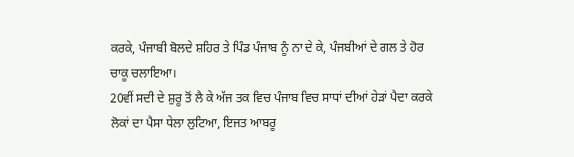ਕਰਕੇ, ਪੰਜਾਬੀ ਬੋਲਦੇ ਸ਼ਹਿਰ ਤੇ ਪਿੰਡ ਪੰਜਾਬ ਨੂੰ ਨਾ ਦੇ ਕੇ, ਪੰਜਬੀਆਂ ਦੇ ਗਲ ਤੇ ਹੋਰ ਚਾਕੂ ਚਲਾਇਆ।
20ਵੀਂ ਸਦੀ ਦੇ ਸ਼ੁਰੂ ਤੋਂ ਲੈ ਕੇ ਅੱਜ ਤਕ ਵਿਚ ਪੰਜਾਬ ਵਿਚ ਸਾਧਾਂ ਦੀਆਂ ਹੇੜਾਂ ਪੈਦਾ ਕਰਕੇ ਲੋਕਾਂ ਦਾ ਪੈਸਾ ਧੇਲਾ ਲੁਟਿਆ, ਇਜਤ ਆਬਰੂ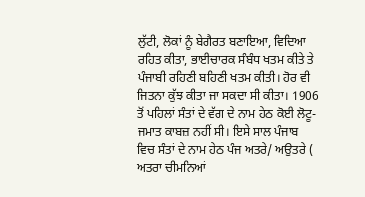ਲੁੱਟੀ, ਲੋਕਾਂ ਨੂੰ ਬੇਗੈਰਤ ਬਣਾਇਆ, ਵਿਦਿਆ ਰਹਿਤ ਕੀਤਾ, ਭਾਈਚਾਰਕ ਸੰਬੰਧ ਖਤਮ ਕੀਤੇ ਤੇ ਪੰਜਾਬੀ ਰਹਿਣੀ ਬਹਿਣੀ ਖਤਮ ਕੀਤੀ। ਹੋਰ ਵੀ ਜਿਤਨਾ ਕੁੱਝ ਕੀਤਾ ਜਾ ਸਕਦਾ ਸੀ ਕੀਤਾ। 1906 ਤੋਂ ਪਹਿਲਾਂ ਸੰਤਾਂ ਦੇ ਵੱਗ ਦੇ ਨਾਮ ਹੇਠ ਕੋਈ ਲੋਟੂ-ਜਮਾਤ ਕਾਬਜ਼ ਨਹੀਂ ਸੀ। ਇਸੇ ਸਾਲ ਪੰਜਾਬ ਵਿਚ ਸੰਤਾਂ ਦੇ ਨਾਮ ਹੇਠ ਪੰਜ ਅਤਰੇ/ ਅਉਤਰੇ ( ਅਤਰਾ ਚੀਮਨਿਆਂ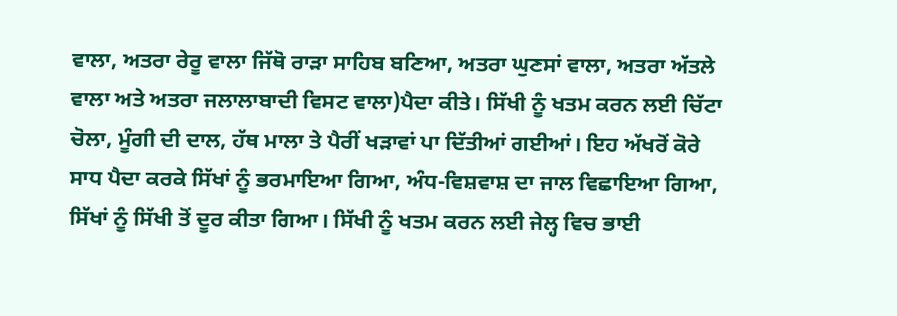ਵਾਲਾ, ਅਤਰਾ ਰੇਰੂ ਵਾਲਾ ਜਿੱਥੋ ਰਾੜਾ ਸਾਹਿਬ ਬਣਿਆ, ਅਤਰਾ ਘੁਣਸਾਂ ਵਾਲਾ, ਅਤਰਾ ਅੱਤਲੇ ਵਾਲਾ ਅਤੇ ਅਤਰਾ ਜਲਾਲਾਬਾਦੀ ਵਿਸਟ ਵਾਲਾ)ਪੈਦਾ ਕੀਤੇ। ਸਿੱਖੀ ਨੂੰ ਖਤਮ ਕਰਨ ਲਈ ਚਿੱਟਾ ਚੋਲਾ, ਮੂੰਗੀ ਦੀ ਦਾਲ, ਹੱਥ ਮਾਲਾ ਤੇ ਪੈਰੀਂ ਖੜਾਵਾਂ ਪਾ ਦਿੱਤੀਆਂ ਗਈਆਂ। ਇਹ ਅੱਖਰੋਂ ਕੋਰੇ ਸਾਧ ਪੈਦਾ ਕਰਕੇ ਸਿੱਖਾਂ ਨੂੰ ਭਰਮਾਇਆ ਗਿਆ, ਅੰਧ-ਵਿਸ਼ਵਾਸ਼ ਦਾ ਜਾਲ ਵਿਛਾਇਆ ਗਿਆ, ਸਿੱਖਾਂ ਨੂੰ ਸਿੱਖੀ ਤੋਂ ਦੂਰ ਕੀਤਾ ਗਿਆ। ਸਿੱਖੀ ਨੂੰ ਖਤਮ ਕਰਨ ਲਈ ਜੇਲ੍ਹ ਵਿਚ ਭਾਈ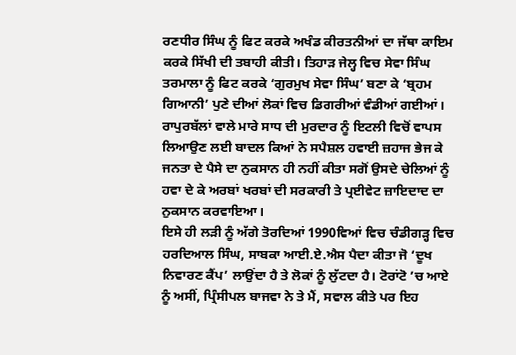ਰਣਧੀਰ ਸਿੰਘ ਨੂੰ ਫਿਟ ਕਰਕੇ ਅਖੰਡ ਕੀਰਤਨੀਆਂ ਦਾ ਜੱਥਾ ਕਾਇਮ ਕਰਕੇ ਸਿੱਖੀ ਦੀ ਤਬਾਹੀ ਕੀਤੀ। ਤਿਹਾੜ ਜੇਲ੍ਹ ਵਿਚ ਸੇਵਾ ਸਿੰਘ ਤਰਮਾਲਾ ਨੂੰ ਫਿਟ ਕਰਕੇ ‘ਗੁਰਮੁਖ ਸੇਵਾ ਸਿੰਘ’ ਬਣਾ ਕੇ ‘ਬ੍ਰਹਮ ਗਿਆਨੀ’ ਪੁਣੇ ਦੀਆਂ ਲੋਕਾਂ ਵਿਚ ਡਿਗਰੀਆਂ ਵੰਡੀਆਂ ਗਈਆਂ। ਰਾਪੁਰਬੱਲਾਂ ਵਾਲੇ ਮਾਰੇ ਸਾਧ ਦੀ ਮੁਰਦਾਰ ਨੂੰ ਇਟਲੀ ਵਿਚੋਂ ਵਾਪਸ ਲਿਆਉਣ ਲਈ ਬਾਦਲ ਕਿਆਂ ਨੇ ਸਪੈਸ਼ਲ ਹਵਾਈ ਜ਼ਹਾਜ ਭੇਜ ਕੇ ਜਨਤਾ ਦੇ ਪੈਸੇ ਦਾ ਨੁਕਸਾਨ ਹੀ ਨਹੀਂ ਕੀਤਾ ਸਗੋਂ ਉਸਦੇ ਚੇਲਿਆਂ ਨੂੰ ਹਵਾ ਦੇ ਕੇ ਅਰਬਾਂ ਖਰਬਾਂ ਦੀ ਸਰਕਾਰੀ ਤੇ ਪ੍ਰਈਵੇਟ ਜ਼ਾਇਦਾਦ ਦਾ ਨੁਕਸਾਨ ਕਰਵਾਇਆ।
ਇਸੇ ਹੀ ਲੜੀ ਨੂੰ ਅੱਗੇ ਤੋਰਦਿਆਂ 1990ਵਿਆਂ ਵਿਚ ਚੰਡੀਗੜ੍ਹ ਵਿਚ ਹਰਦਿਆਲ ਸਿੰਘ, ਸਾਬਕਾ ਆਈ.ਏ.ਐਸ ਪੈਦਾ ਕੀਤਾ ਜੋ ‘ਦੂਖ ਨਿਵਾਰਣ ਕੈਂਪ’ ਲਾਉਂਦਾ ਹੈ ਤੇ ਲੋਕਾਂ ਨੂੰ ਲੁੱਟਦਾ ਹੈ। ਟੋਰਾਂਟੋ ’ਚ ਆਏ ਨੂੰ ਅਸੀਂ, ਪ੍ਰਿੰਸੀਪਲ ਬਾਜਵਾ ਨੇ ਤੇ ਮੈਂ, ਸਵਾਲ ਕੀਤੇ ਪਰ ਇਹ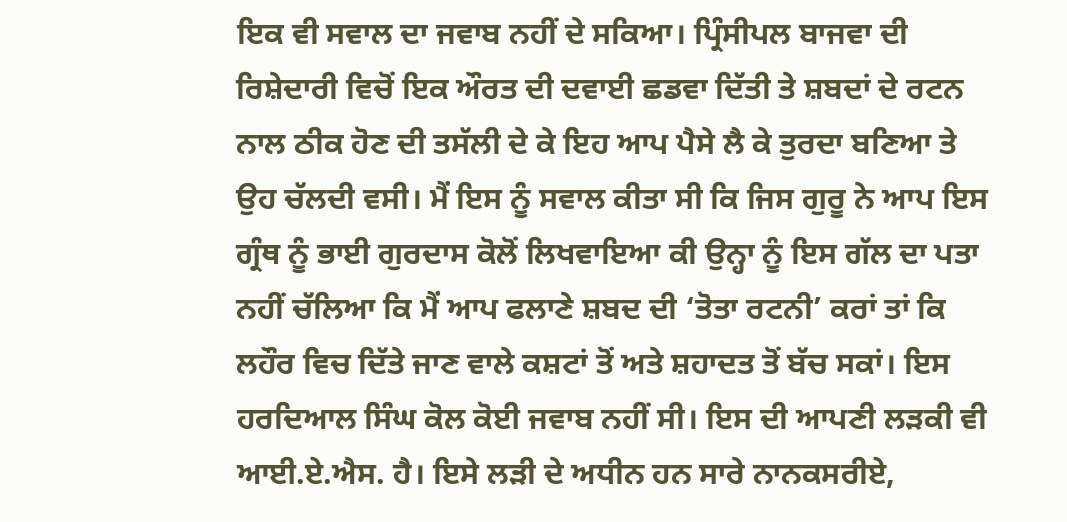ਇਕ ਵੀ ਸਵਾਲ ਦਾ ਜਵਾਬ ਨਹੀਂ ਦੇ ਸਕਿਆ। ਪ੍ਰਿੰਸੀਪਲ ਬਾਜਵਾ ਦੀ ਰਿਸ਼ੇਦਾਰੀ ਵਿਚੋਂ ਇਕ ਔਰਤ ਦੀ ਦਵਾਈ ਛਡਵਾ ਦਿੱਤੀ ਤੇ ਸ਼ਬਦਾਂ ਦੇ ਰਟਨ ਨਾਲ ਠੀਕ ਹੋਣ ਦੀ ਤਸੱਲੀ ਦੇ ਕੇ ਇਹ ਆਪ ਪੈਸੇ ਲੈ ਕੇ ਤੁਰਦਾ ਬਣਿਆ ਤੇ ਉਹ ਚੱਲਦੀ ਵਸੀ। ਮੈਂ ਇਸ ਨੂੰ ਸਵਾਲ ਕੀਤਾ ਸੀ ਕਿ ਜਿਸ ਗੁਰੂ ਨੇ ਆਪ ਇਸ ਗ੍ਰੰਥ ਨੂੰ ਭਾਈ ਗੁਰਦਾਸ ਕੋਲੋਂ ਲਿਖਵਾਇਆ ਕੀ ਉਨ੍ਹਾ ਨੂੰ ਇਸ ਗੱਲ ਦਾ ਪਤਾ ਨਹੀਂ ਚੱਲਿਆ ਕਿ ਮੈਂ ਆਪ ਫਲਾਣੇ ਸ਼ਬਦ ਦੀ ‘ਤੋਤਾ ਰਟਨੀ’ ਕਰਾਂ ਤਾਂ ਕਿ ਲਹੌਰ ਵਿਚ ਦਿੱਤੇ ਜਾਣ ਵਾਲੇ ਕਸ਼ਟਾਂ ਤੋਂ ਅਤੇ ਸ਼ਹਾਦਤ ਤੋਂ ਬੱਚ ਸਕਾਂ। ਇਸ ਹਰਦਿਆਲ ਸਿੰਘ ਕੋਲ ਕੋਈ ਜਵਾਬ ਨਹੀਂ ਸੀ। ਇਸ ਦੀ ਆਪਣੀ ਲੜਕੀ ਵੀ ਆਈ.ਏ.ਐਸ. ਹੈ। ਇਸੇ ਲੜੀ ਦੇ ਅਧੀਨ ਹਨ ਸਾਰੇ ਨਾਨਕਸਰੀਏ,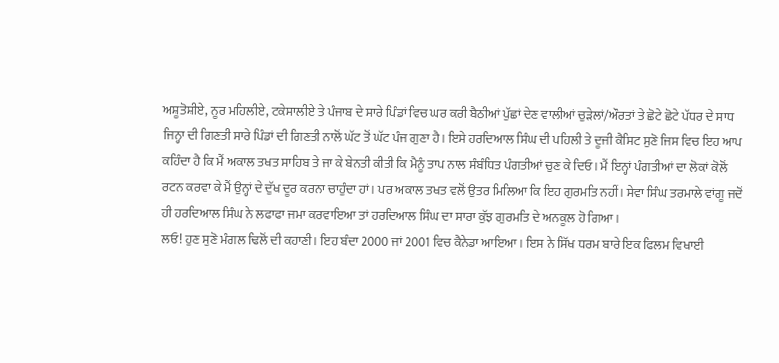ਅਸ਼ੂਤੋਸ਼ੀਏ, ਨੂਰ ਮਹਿਲੀਏ, ਟਕੇਸਾਲੀਏ ਤੇ ਪੰਜਾਬ ਦੇ ਸਾਰੇ ਪਿੰਡਾਂ ਵਿਚ ਘਰ ਕਰੀ ਬੈਠੀਆਂ ਪੁੱਛਾਂ ਦੇਣ ਵਾਲੀਆਂ ਚੁੜੇਲਾਂ/ਔਰਤਾਂ ਤੇ ਛੋਟੇ ਛੋਟੇ ਪੱਧਰ ਦੇ ਸਾਧ ਜਿਨ੍ਹਾ ਦੀ ਗਿਣਤੀ ਸਾਰੇ ਪਿੰਡਾਂ ਦੀ ਗਿਣਤੀ ਨਾਲੋਂ ਘੱਟ ਤੋਂ ਘੱਟ ਪੰਜ ਗੁਣਾ ਹੈ। ਇਸੇ ਹਰਦਿਆਲ ਸਿੰਘ ਦੀ ਪਹਿਲੀ ਤੇ ਦੂਜੀ ਕੈਸਿਟ ਸੁਣੋ ਜਿਸ ਵਿਚ ਇਹ ਆਪ ਕਹਿੰਦਾ ਹੈ ਕਿ ਮੈਂ ਅਕਾਲ ਤਖਤ ਸਾਹਿਬ ਤੇ ਜਾ ਕੇ ਬੇਨਤੀ ਕੀਤੀ ਕਿ ਮੈਨੂੰ ਤਾਪ ਨਾਲ ਸੰਬੰਧਿਤ ਪੰਗਤੀਆਂ ਚੁਣ ਕੇ ਦਿਓ। ਮੈਂ ਇਨ੍ਹਾਂ ਪੰਗਤੀਆਂ ਦਾ ਲੋਕਾਂ ਕੋਲੋਂ ਰਟਨ ਕਰਵਾ ਕੇ ਮੈਂ ਉਨ੍ਹਾਂ ਦੇ ਦੁੱਖ ਦੂਰ ਕਰਨਾ ਚਾਹੁੰਦਾ ਹਾਂ। ਪਰ ਅਕਾਲ ਤਖਤ ਵਲੋਂ ਉਤਰ ਮਿਲਿਆ ਕਿ ਇਹ ਗੁਰਮਤਿ ਨਹੀਂ। ਸੇਵਾ ਸਿੰਘ ਤਰਮਾਲੇ ਵਾਂਗੂ ਜਦੋਂ ਹੀ ਹਰਦਿਆਲ ਸਿੰਘ ਨੇ ਲਫਾਫਾ ਜਮਾ ਕਰਵਾਇਆ ਤਾਂ ਹਰਦਿਆਲ ਸਿੰਘ ਦਾ ਸਾਰਾ ਕੁੱਝ ਗੁਰਮਤਿ ਦੇ ਅਨਕੂਲ ਹੋ ਗਿਆ।
ਲਓ! ਹੁਣ ਸੁਣੋ ਮੰਗਲ ਢਿਲੋਂ ਦੀ ਕਹਾਣੀ। ਇਹ ਬੰਦਾ 2000 ਜਾਂ 2001 ਵਿਚ ਕੈਨੇਡਾ ਆਇਆ। ਇਸ ਨੇ ਸਿੱਖ ਧਰਮ ਬਾਰੇ ਇਕ ਫਿਲਮ ਵਿਖਾਈ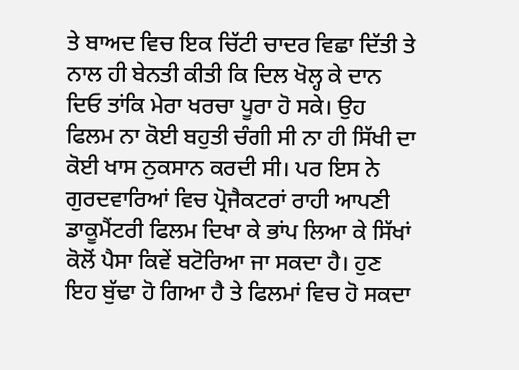ਤੇ ਬਾਅਦ ਵਿਚ ਇਕ ਚਿੱਟੀ ਚਾਦਰ ਵਿਛਾ ਦਿੱਤੀ ਤੇ ਨਾਲ ਹੀ ਬੇਨਤੀ ਕੀਤੀ ਕਿ ਦਿਲ ਖੋਲ੍ਹ ਕੇ ਦਾਨ ਦਿਓ ਤਾਂਕਿ ਮੇਰਾ ਖਰਚਾ ਪੂਰਾ ਹੋ ਸਕੇ। ਉਹ ਫਿਲਮ ਨਾ ਕੋਈ ਬਹੁਤੀ ਚੰਗੀ ਸੀ ਨਾ ਹੀ ਸਿੱਖੀ ਦਾ ਕੋਈ ਖਾਸ ਨੁਕਸਾਨ ਕਰਦੀ ਸੀ। ਪਰ ਇਸ ਨੇ ਗੁਰਦਵਾਰਿਆਂ ਵਿਚ ਪ੍ਰੋਜੈਕਟਰਾਂ ਰਾਹੀ ਆਪਣੀ ਡਾਕੂਮੈਂਟਰੀ ਫਿਲਮ ਦਿਖਾ ਕੇ ਭਾਂਪ ਲਿਆ ਕੇ ਸਿੱਖਾਂ ਕੋਲੋਂ ਪੈਸਾ ਕਿਵੇਂ ਬਟੋਰਿਆ ਜਾ ਸਕਦਾ ਹੈ। ਹੁਣ ਇਹ ਬੁੱਢਾ ਹੋ ਗਿਆ ਹੈ ਤੇ ਫਿਲਮਾਂ ਵਿਚ ਹੋ ਸਕਦਾ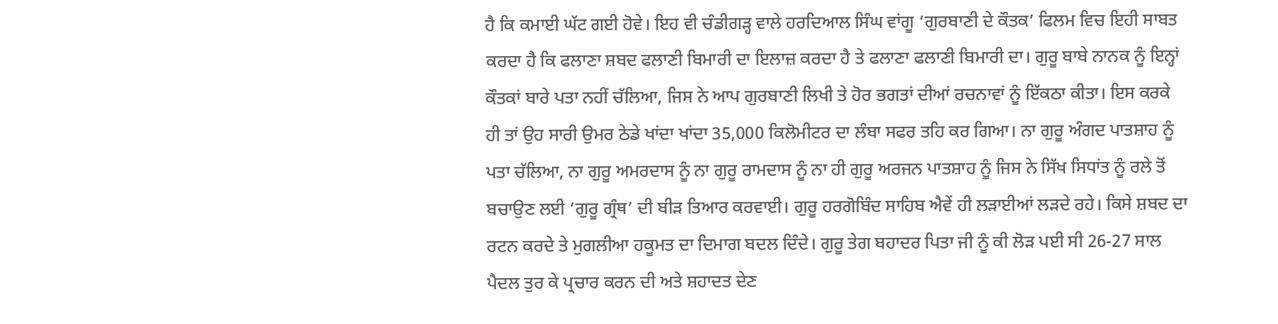ਹੈ ਕਿ ਕਮਾਈ ਘੱਟ ਗਈ ਹੋਵੇ। ਇਹ ਵੀ ਚੰਡੀਗੜ੍ਹ ਵਾਲੇ ਹਰਦਿਆਲ ਸਿੰਘ ਵਾਂਗੂ ‘ਗੁਰਬਾਣੀ ਦੇ ਕੌਤਕ’ ਫਿਲਮ ਵਿਚ ਇਹੀ ਸਾਬਤ ਕਰਦਾ ਹੈ ਕਿ ਫਲਾਣਾ ਸ਼ਬਦ ਫਲਾਣੀ ਬਿਮਾਰੀ ਦਾ ਇਲਾਜ਼ ਕਰਦਾ ਹੈ ਤੇ ਫਲਾਣਾ ਫਲਾਣੀ ਬਿਮਾਰੀ ਦਾ। ਗੁਰੂ ਬਾਬੇ ਨਾਨਕ ਨੂੰ ਇਨ੍ਹਾਂ ਕੌਤਕਾਂ ਬਾਰੇ ਪਤਾ ਨਹੀਂ ਚੱਲਿਆ, ਜਿਸ ਨੇ ਆਪ ਗੁਰਬਾਣੀ ਲਿਖੀ ਤੇ ਹੋਰ ਭਗਤਾਂ ਦੀਆਂ ਰਚਨਾਵਾਂ ਨੂੰ ਇੱਕਠਾ ਕੀਤਾ। ਇਸ ਕਰਕੇ ਹੀ ਤਾਂ ਉਹ ਸਾਰੀ ਉਮਰ ਠੇਡੇ ਖਾਂਦਾ ਖਾਂਦਾ 35,000 ਕਿਲੋਮੀਟਰ ਦਾ ਲੰਬਾ ਸਫਰ ਤਹਿ ਕਰ ਗਿਆ। ਨਾ ਗੁਰੂ ਅੰਗਦ ਪਾਤਸ਼ਾਹ ਨੂੰ ਪਤਾ ਚੱਲਿਆ, ਨਾ ਗੁਰੂ ਅਮਰਦਾਸ ਨੂੰ ਨਾ ਗੁਰੂ ਰਾਮਦਾਸ ਨੂੰ ਨਾ ਹੀ ਗੁਰੂ ਅਰਜਨ ਪਾਤਸ਼ਾਹ ਨੂੰ ਜਿਸ ਨੇ ਸਿੱਖ ਸਿਧਾਂਤ ਨੂੰ ਰਲੇ ਤੋਂ ਬਚਾਉਣ ਲਈ ‘ਗੁਰੂ ਗ੍ਰੰਥ’ ਦੀ ਬੀੜ ਤਿਆਰ ਕਰਵਾਈ। ਗੁਰੂ ਹਰਗੋਬਿੰਦ ਸਾਹਿਬ ਐਵੇਂ ਹੀ ਲੜਾਈਆਂ ਲੜਦੇ ਰਹੇ। ਕਿਸੇ ਸ਼ਬਦ ਦਾ ਰਟਨ ਕਰਦੇ ਤੇ ਮੁਗਲੀਆ ਹਕੂਮਤ ਦਾ ਦਿਮਾਗ ਬਦਲ ਦਿੰਦੇ। ਗੁਰੂ ਤੇਗ ਬਹਾਦਰ ਪਿਤਾ ਜੀ ਨੂੰ ਕੀ ਲੋੜ ਪਈ ਸੀ 26-27 ਸਾਲ ਪੈਦਲ ਤੁਰ ਕੇ ਪ੍ਰਚਾਰ ਕਰਨ ਦੀ ਅਤੇ ਸ਼ਹਾਦਤ ਦੇਣ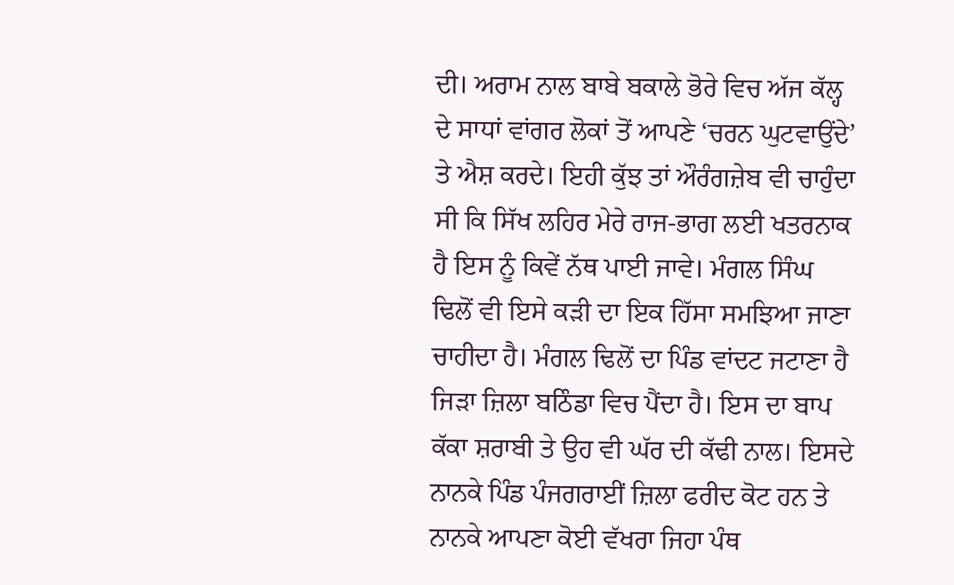ਦੀ। ਅਰਾਮ ਨਾਲ ਬਾਬੇ ਬਕਾਲੇ ਭੋਰੇ ਵਿਚ ਅੱਜ ਕੱਲ੍ਹ ਦੇ ਸਾਧਾਂ ਵਾਂਗਰ ਲੋਕਾਂ ਤੋਂ ਆਪਣੇ ‘ਚਰਨ ਘੁਟਵਾਉਂਦੇ’ ਤੇ ਐਸ਼ ਕਰਦੇ। ਇਹੀ ਕੁੱਝ ਤਾਂ ਔਰੰਗਜ਼ੇਬ ਵੀ ਚਾਹੁੰਦਾ ਸੀ ਕਿ ਸਿੱਖ ਲਹਿਰ ਮੇਰੇ ਰਾਜ-ਭਾਗ ਲਈ ਖਤਰਨਾਕ ਹੈ ਇਸ ਨੂੰ ਕਿਵੇਂ ਨੱਥ ਪਾਈ ਜਾਵੇ। ਮੰਗਲ ਸਿੰਘ ਢਿਲੋਂ ਵੀ ਇਸੇ ਕੜੀ ਦਾ ਇਕ ਹਿੱਸਾ ਸਮਝਿਆ ਜਾਣਾ ਚਾਹੀਦਾ ਹੈ। ਮੰਗਲ ਢਿਲੋਂ ਦਾ ਪਿੰਡ ਵਾਂਦਟ ਜਟਾਣਾ ਹੈ ਜਿੜਾ ਜ਼ਿਲਾ ਬਠਿੰਡਾ ਵਿਚ ਪੈਂਦਾ ਹੈ। ਇਸ ਦਾ ਬਾਪ ਕੱਕਾ ਸ਼ਰਾਬੀ ਤੇ ਉਹ ਵੀ ਘੱਰ ਦੀ ਕੱਢੀ ਨਾਲ। ਇਸਦੇ ਨਾਨਕੇ ਪਿੰਡ ਪੰਜਗਰਾਈਂ ਜ਼ਿਲਾ ਫਰੀਦ ਕੋਟ ਹਨ ਤੇ ਨਾਨਕੇ ਆਪਣਾ ਕੋਈ ਵੱਖਰਾ ਜਿਹਾ ਪੰਥ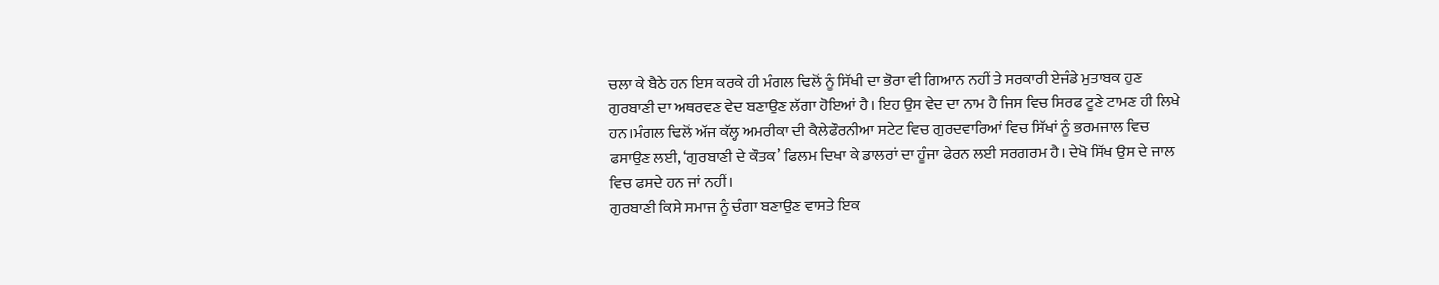ਚਲਾ ਕੇ ਬੈਠੇ ਹਨ ਇਸ ਕਰਕੇ ਹੀ ਮੰਗਲ ਢਿਲੋਂ ਨੂੰ ਸਿੱਖੀ ਦਾ ਭੋਰਾ ਵੀ ਗਿਆਨ ਨਹੀਂ ਤੇ ਸਰਕਾਰੀ ਏਜੰਡੇ ਮੁਤਾਬਕ ਹੁਣ ਗੁਰਬਾਣੀ ਦਾ ਅਥਰਵਣ ਵੇਦ ਬਣਾਉਣ ਲੱਗਾ ਹੋਇਆਂ ਹੈ। ਇਹ ਉਸ ਵੇਦ ਦਾ ਨਾਮ ਹੈ ਜਿਸ ਵਿਚ ਸਿਰਫ ਟੂਣੇ ਟਾਮਣ ਹੀ ਲਿਖੇ ਹਨ।ਮੰਗਲ ਢਿਲੋਂ ਅੱਜ ਕੱਲ੍ਹ ਅਮਰੀਕਾ ਦੀ ਕੈਲੇਫੌਰਨੀਆ ਸਟੇਟ ਵਿਚ ਗੁਰਦਵਾਰਿਆਂ ਵਿਚ ਸਿੱਖਾਂ ਨੂੰ ਭਰਮਜਾਲ ਵਿਚ ਫਸਾਉਣ ਲਈ, ‘ਗੁਰਬਾਣੀ ਦੇ ਕੌਤਕ’ ਫਿਲਮ ਦਿਖਾ ਕੇ ਡਾਲਰਾਂ ਦਾ ਹੂੰਜਾ ਫੇਰਨ ਲਈ ਸਰਗਰਮ ਹੈ। ਦੇਖੋ ਸਿੱਖ ਉਸ ਦੇ ਜਾਲ ਵਿਚ ਫਸਦੇ ਹਨ ਜਾਂ ਨਹੀਂ।
ਗੁਰਬਾਣੀ ਕਿਸੇ ਸਮਾਜ ਨੂੰ ਚੰਗਾ ਬਣਾਉਣ ਵਾਸਤੇ ਇਕ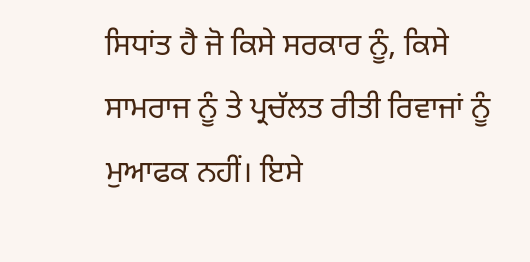ਸਿਧਾਂਤ ਹੈ ਜੋ ਕਿਸੇ ਸਰਕਾਰ ਨੂੰ, ਕਿਸੇ ਸਾਮਰਾਜ ਨੂੰ ਤੇ ਪ੍ਰਚੱਲਤ ਰੀਤੀ ਰਿਵਾਜਾਂ ਨੂੰ ਮੁਆਫਕ ਨਹੀਂ। ਇਸੇ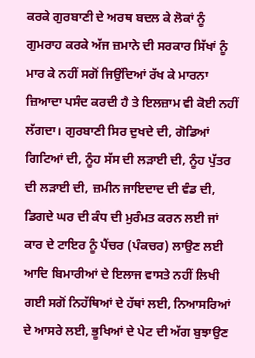ਕਰਕੇ ਗੁਰਬਾਣੀ ਦੇ ਅਰਥ ਬਦਲ ਕੇ ਲੋਕਾਂ ਨੂੰ ਗੁਮਰਾਹ ਕਰਕੇ ਅੱਜ ਜ਼ਮਾਨੇ ਦੀ ਸਰਕਾਰ ਸਿੱਖਾਂ ਨੂੰ ਮਾਰ ਕੇ ਨਹੀਂ ਸਗੋਂ ਜਿਉਂਦਿਆਂ ਰੱਖ ਕੇ ਮਾਰਨਾ ਜ਼ਿਆਦਾ ਪਸੰਦ ਕਰਦੀ ਹੈ ਤੇ ਇਲਜ਼ਾਮ ਵੀ ਕੋਈ ਨਹੀਂ ਲੱਗਦਾ। ਗੁਰਬਾਣੀ ਸਿਰ ਦੁਖਦੇ ਦੀ, ਗੋਡਿਆਂ ਗਿਟਿਆਂ ਦੀ, ਨੂੰਹ ਸੱਸ ਦੀ ਲੜਾਈ ਦੀ, ਨੂੰਹ ਪੁੱਤਰ ਦੀ ਲੜਾਈ ਦੀ, ਜ਼ਮੀਨ ਜਾਇਦਾਦ ਦੀ ਵੰਡ ਦੀ, ਡਿਗਦੇ ਘਰ ਦੀ ਕੰਧ ਦੀ ਮੁਰੰਮਤ ਕਰਨ ਲਈ ਜਾਂ ਕਾਰ ਦੇ ਟਾਇਰ ਨੂੰ ਪੈਂਚਰ (ਪੰਕਚਰ) ਲਾਉਣ ਲਈ ਆਦਿ ਬਿਮਾਰੀਆਂ ਦੇ ਇਲਾਜ ਵਾਸਤੇ ਨਹੀਂ ਲਿਖੀ ਗਈ ਸਗੋਂ ਨਿਹੱਥਿਆਂ ਦੇ ਹੱਥਾਂ ਲਈ, ਨਿਆਸਰਿਆਂ ਦੇ ਆਸਰੇ ਲਈ, ਭੂਖਿਆਂ ਦੇ ਪੇਟ ਦੀ ਅੱਗ ਬੁਝਾਉਣ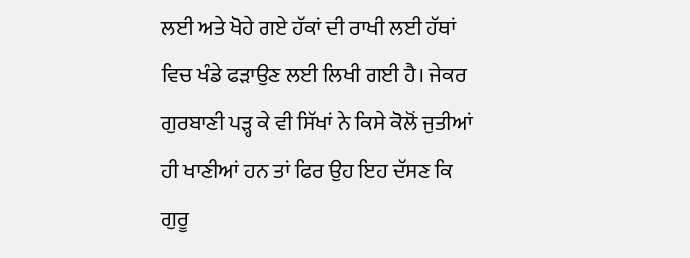ਲਈ ਅਤੇ ਖੋਹੇ ਗਏ ਹੱਕਾਂ ਦੀ ਰਾਖੀ ਲਈ ਹੱਥਾਂ ਵਿਚ ਖੰਡੇ ਫੜਾਉਣ ਲਈ ਲਿਖੀ ਗਈ ਹੈ। ਜੇਕਰ ਗੁਰਬਾਣੀ ਪੜ੍ਹ ਕੇ ਵੀ ਸਿੱਖਾਂ ਨੇ ਕਿਸੇ ਕੋਲੋਂ ਜੁਤੀਆਂ ਹੀ ਖਾਣੀਆਂ ਹਨ ਤਾਂ ਫਿਰ ਉਹ ਇਹ ਦੱਸਣ ਕਿ ਗੁਰੂ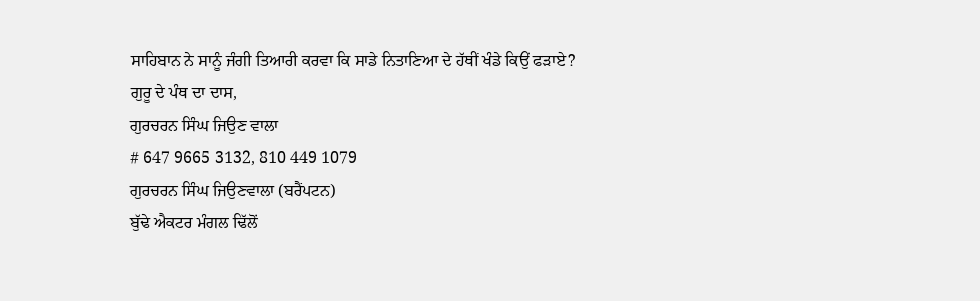ਸਾਹਿਬਾਨ ਨੇ ਸਾਨੂੰ ਜੰਗੀ ਤਿਆਰੀ ਕਰਵਾ ਕਿ ਸਾਡੇ ਨਿਤਾਣਿਆ ਦੇ ਹੱਥੀਂ ਖੰਡੇ ਕਿਉਂ ਫੜਾਏ?
ਗੁਰੂ ਦੇ ਪੰਥ ਦਾ ਦਾਸ,
ਗੁਰਚਰਨ ਸਿੰਘ ਜਿਉਣ ਵਾਲਾ
# 647 9665 3132, 810 449 1079
ਗੁਰਚਰਨ ਸਿੰਘ ਜਿਉਣਵਾਲਾ (ਬਰੈਂਪਟਨ)
ਬੁੱਢੇ ਐਕਟਰ ਮੰਗਲ ਢਿੱਲੋਂ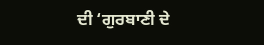ਦੀ ‘ਗੁਰਬਾਣੀ ਦੇ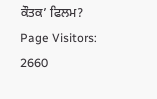ਕੌਤਕ’ ਫਿਲਮ?
Page Visitors: 2660